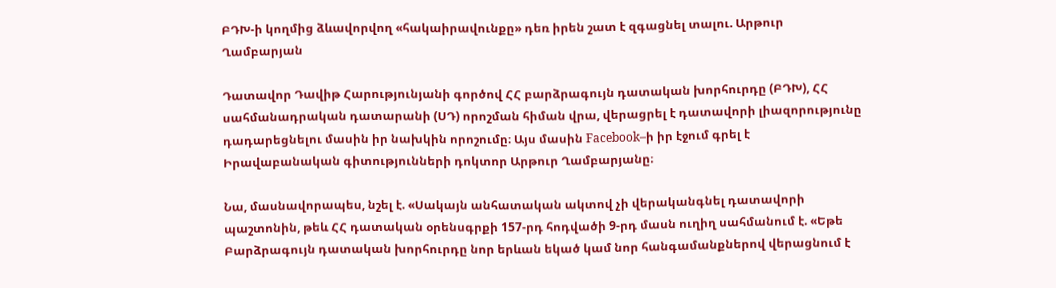ԲԴԽ-ի կողմից ձևավորվող «հակաիրավունքը» դեռ իրեն շատ է զգացնել տալու. Արթուր Ղամբարյան

Դատավոր Դավիթ Հարությունյանի գործով ՀՀ բարձրագույն դատական խորհուրդը (ԲԴԽ), ՀՀ սահմանադրական դատարանի (ՍԴ) որոշման հիման վրա, վերացրել է դատավորի լիազորությունը դադարեցնելու մասին իր նախկին որոշումը։ Այս մասին Facebook–ի իր էջում գրել է Իրավաբանական գիտությունների դոկտոր Արթուր Ղամբարյանը։

Նա, մասնավորապես, նշել է. «Սակայն անհատական ակտով չի վերականգնել դատավորի պաշտոնին, թեև ՀՀ դատական օրենսգրքի 157-րդ հոդվածի 9-րդ մասն ուղիղ սահմանում է. «Եթե Բարձրագույն դատական խորհուրդը նոր երևան եկած կամ նոր հանգամանքներով վերացնում է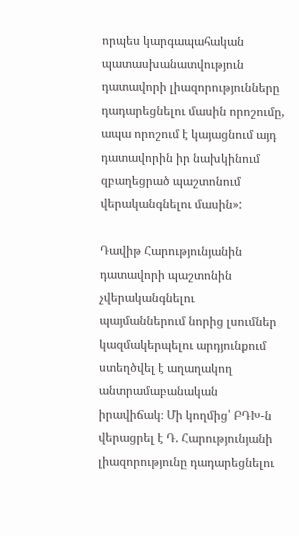որպես կարգապահական պատասխանատվություն դատավորի լիազորությունները դադարեցնելու մասին որոշումը, ապա որոշում է կայացնում այդ դատավորին իր նախկինում զբաղեցրած պաշտոնում վերականգնելու մասին»:

Դավիթ Հարությունյանին դատավորի պաշտոնին չվերականգնելու պայմաններում նորից լսումներ կազմակերպելու արդյունքում ստեղծվել է աղաղակող անտրամաբանական իրավիճակ։ Մի կողմից՝ ԲԴԽ-ն վերացրել է Դ. Հարությունյանի լիազորությունը դադարեցնելու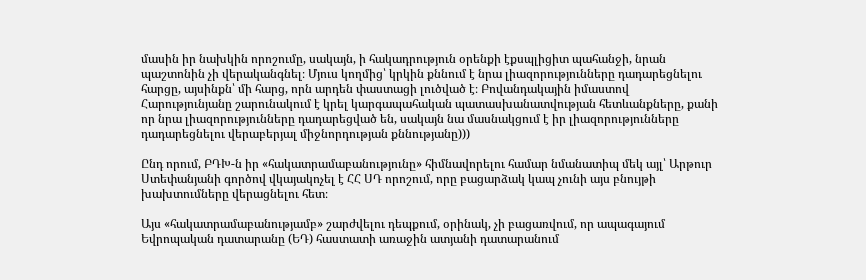մասին իր նախկին որոշումը, սակայն, ի հակադրություն օրենքի էքսպլիցիտ պահանջի, նրան պաշտոնին չի վերականգնել։ Մյուս կողմից՝ կրկին քննում է նրա լիազորությունները դադարեցնելու հարցը, այսինքն՝ մի հարց, որն արդեն փաստացի լուծված է։ Բովանդակային իմաստով Հարությունյանը շարունակում է կրել կարգապահական պատասխանատվության հետևանքները, քանի որ նրա լիազորությունները դադարեցված են, սակայն նա մասնակցում է իր լիազորությունները դադարեցնելու վերաբերյալ միջնորդության քննությանը)))

Ընդ որում, ԲԴԽ-ն իր «հակատրամաբանությունը» հիմնավորելու համար նմանատիպ մեկ այլ՝ Արթուր Ստեփանյանի գործով վկայակոչել է ՀՀ ՍԴ որոշում, որը բացարձակ կապ չունի այս բնույթի խախտումները վերացնելու հետ։

Այս «հակատրամաբանությամբ» շարժվելու դեպքում, օրինակ, չի բացառվում, որ ապագայում Եվրոպական դատարանը (ԵԴ) հաստատի առաջին ատյանի դատարանում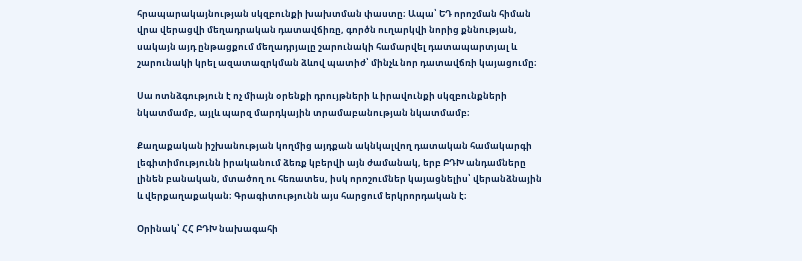հրապարակայնության սկզբունքի խախտման փաստը։ Ապա՝ ԵԴ որոշման հիման վրա վերացվի մեղադրական դատավճիռը, գործն ուղարկվի նորից քննության, սակայն այդ ընթացքում մեղադրյալը շարունակի համարվել դատապարտյալ և շարունակի կրել ազատազրկման ձևով պատիժ՝ մինչև նոր դատավճռի կայացումը։

Սա ոտնձգություն է ոչ միայն օրենքի դրույթների և իրավունքի սկզբունքների նկատմամբ, այլև պարզ մարդկային տրամաբանության նկատմամբ։

Քաղաքական իշխանության կողմից այդքան ակնկալվող դատական համակարգի լեգիտիմությունն իրականում ձեռք կբերվի այն ժամանակ, երբ ԲԴԽ անդամները լինեն բանական, մտածող ու հեռատես, իսկ որոշումներ կայացնելիս՝ վերանձնային և վերքաղաքական։ Գրագիտությունն այս հարցում երկրորդական է։

Օրինակ՝ ՀՀ ԲԴԽ նախագահի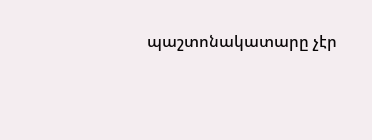պաշտոնակատարը չէր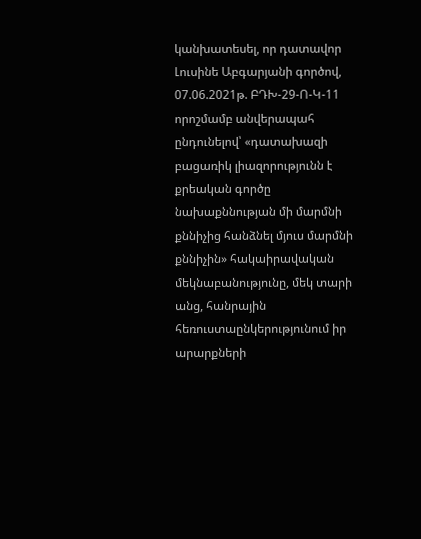կանխատեսել, որ դատավոր Լուսինե Աբգարյանի գործով, 07.06.2021թ. ԲԴԽ-29-Ո-Կ-11 որոշմամբ անվերապահ ընդունելով՝ «դատախազի բացառիկ լիազորությունն է քրեական գործը նախաքննության մի մարմնի քննիչից հանձնել մյուս մարմնի քննիչին» հակաիրավական մեկնաբանությունը, մեկ տարի անց, հանրային հեռուստաընկերությունում իր արարքների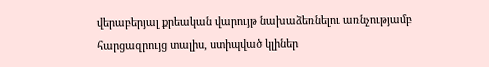վերաբերյալ քրեական վարույթ նախաձեռնելու առնչությամբ հարցազրույց տալիս, ստիպված կլիներ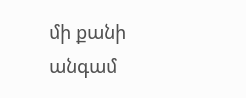մի քանի անգամ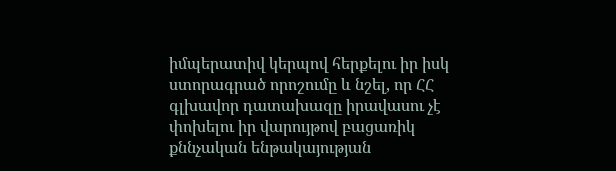իմպերատիվ կերպով հերքելու իր իսկ ստորագրած որոշումը և նշել, որ ՀՀ գլխավոր դատախազը իրավասու չէ փոխելու իր վարույթով բացառիկ քննչական ենթակայության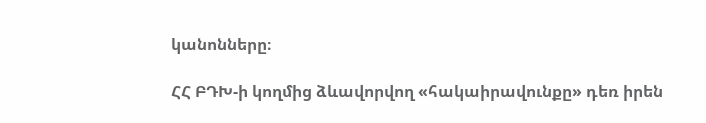կանոնները։

ՀՀ ԲԴԽ-ի կողմից ձևավորվող «հակաիրավունքը» դեռ իրեն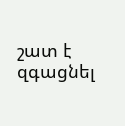շատ է զգացնել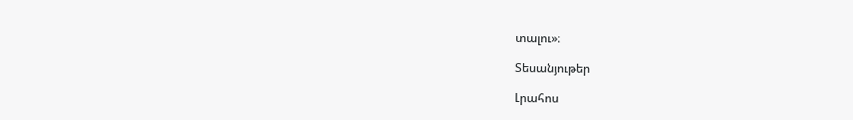տալու»։

Տեսանյութեր

Լրահոս